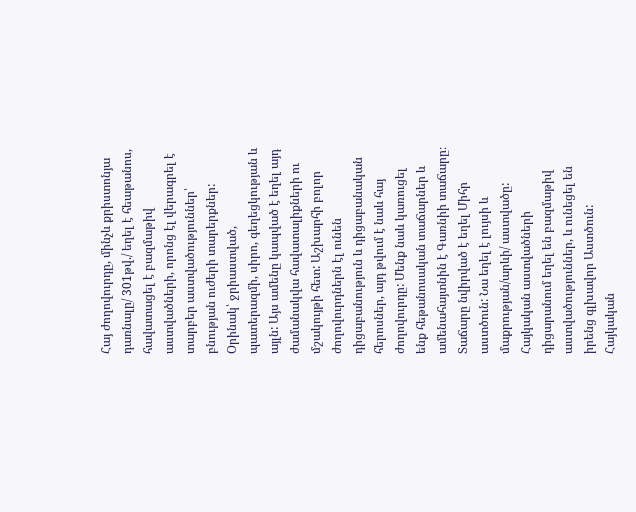Հայ ժողովուրդը, մինչև քրիստոնյա դառնալը/ 301թվ./ եղել է հեաթանոս, հավատացել է բազմաթիվ աստվածների, որոնց էլ վերագրել է տարբեր աստվածություններ՝ բնության ուժերի տարերքներ: Օրինակ՝ ջրիաստված, պատերազմի, սիրո, գեղեցկության և այլն: Այս ամենը կապված է եղել այդ ժամանակվա հավատալիքների ու մշակույթի հետ: Աշխարհի բոլոր ժողովուրդներն էլ ունեն դիցաբանություն և դիցաբանական հերոսներ, այդ թվում է նաև հայ ժողովուրդը: Մենք նաև կառուցել ենք հեթանոսական տաճարներ և ամենահայտնին է Գառնիի տաճարը։ Տաճարը նվիրված է եղել Միհր աստծուն: Նա եղել է լույսի և մաքրության/արևի/ աստվածը: Հայկական աստվածների դիցարանում եղել են բազմաթիվ աստվածություններ, և ունեցել են իրենց գլխավոր Աստծուն: Հայկական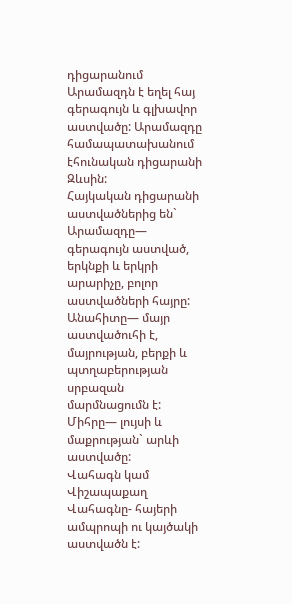դիցարանում Արամազդն է եղել հայ գերագույն և գլխավոր աստվածը: Արամազդը համապատախանում էհունական դիցարանի Զևսին:
Հայկական դիցարանի աստվածներից են`
Արամազդը— գերագույն աստված, երկնքի և երկրի արարիչը, բոլոր աստվածների հայրը:
Անահիտը— մայր աստվածուհի է, մայրության, բերքի և պտղաբերության սրբազան մարմնացումն է:
Միհրը— լույսի և մաքրության` արևի աստվածը:
Վահագն կամ Վիշապաքաղ Վահագնը- հայերի ամպրոպի ու կայծակի աստվածն է: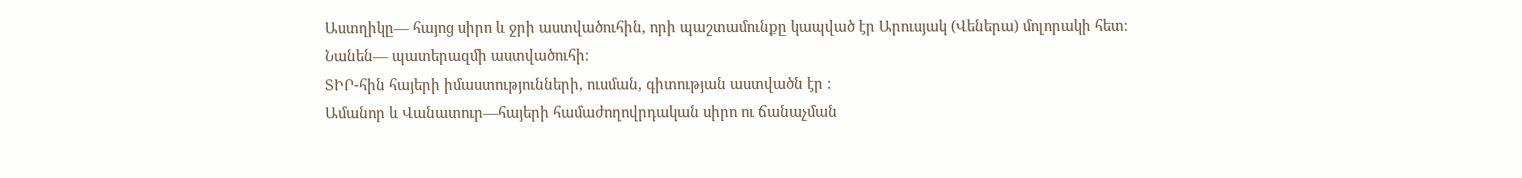Աստղիկը— հայոց սիրո և ջրի աստվածուհին, որի պաշտամունքը կապված էր Արուսյակ (Վեներա) մոլորակի հետ։
Նանեն— պատերազմի աստվածուհի։
ՏԻՐ-հին հայերի իմաստությունների, ուսման, գիտության աստվածն էր :
Ամանոր և Վանատուր—հայերի համաժողովրդական սիրո ու ճանաչման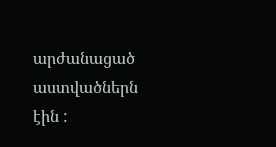արժանացած աստվածներն էին :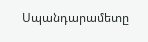Սպանդարամետը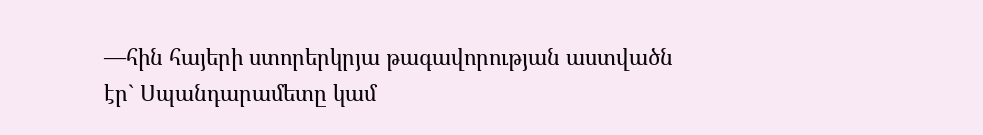—հին հայերի ստորերկրյա թագավորության աստվածն էր` Սպանդարամետը կամ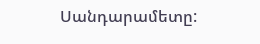Սանդարամետը: